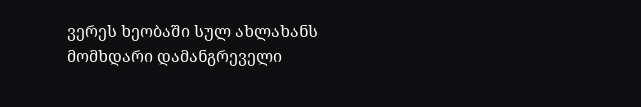ვერეს ხეობაში სულ ახლახანს მომხდარი დამანგრეველი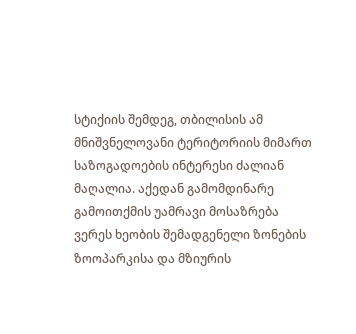სტიქიის შემდეგ, თბილისის ამ მნიშვნელოვანი ტერიტორიის მიმართ საზოგადოების ინტერესი ძალიან მაღალია. აქედან გამომდინარე გამოითქმის უამრავი მოსაზრება ვერეს ხეობის შემადგენელი ზონების ზოოპარკისა და მზიურის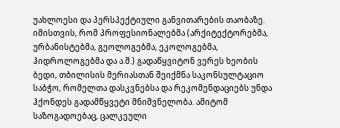უახლოესი და პერსპექტიული განვითარების თაობაზე.
იმისთვის, რომ პროფესიონალებმა (არქიტექტორებმა, ურბანისტებმა, გეოლოგებმა, ეკოლოგებმა, ჰიდროლოგებმა და ა.შ.) გადაწყვიტონ ვერეს ხეობის ბედი, თბილისის მერიასთან შეიქმნა საკონსულტაციო საბჭო, რომელთა დასკვნებსა და რეკომენდაციებს უნდა ჰქონდეს გადამწყვეტი მნიშვნელობა. ამიტომ საზოგადოებაც, ცალკეული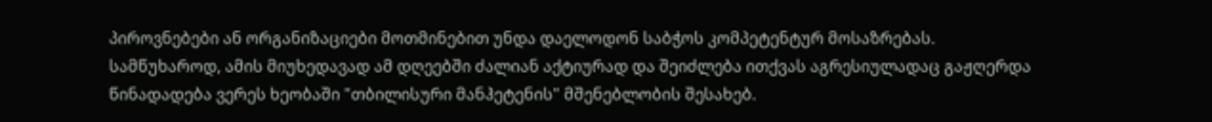პიროვნებები ან ორგანიზაციები მოთმინებით უნდა დაელოდონ საბჭოს კომპეტენტურ მოსაზრებას.
სამწუხაროდ, ამის მიუხედავად ამ დღეებში ძალიან აქტიურად და შეიძლება ითქვას აგრესიულადაც გაჟღერდა წინადადება ვერეს ხეობაში "თბილისური მანჰეტენის" მშენებლობის შესახებ.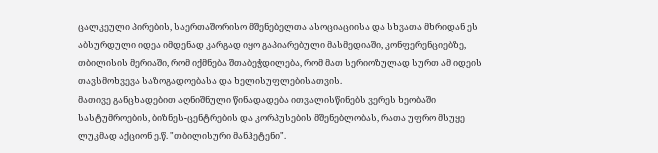ცალკეული პირების, საერთაშორისო მშენებელთა ასოციაციისა და სხვათა მხრიდან ეს აბსურდული იდეა იმდენად კარგად იყო გაპიარებული მასმედიაში, კონფერენციებზე, თბილისის მერიაში, რომ იქმნება შთაბეჭდილება, რომ მათ სერიოზულად სურთ ამ იდეის თავსმოხვევა საზოგადოებასა და ხელისუფლებისათვის.
მათივე განცხადებით აღნიშნული წინადადება ითვალისწინებს ვერეს ხეობაში სასტუმროების, ბიზნეს-ცენტრების და კორპუსების მშენებლობას, რათა უფრო მსუყე ლუკმად აქციონ ე.წ. "თბილისური მანჰეტენი".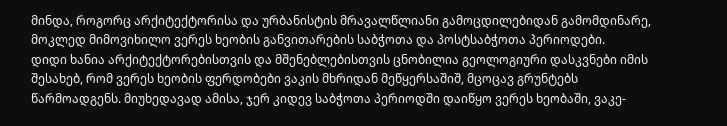მინდა, როგორც არქიტექტორისა და ურბანისტის მრავალწლიანი გამოცდილებიდან გამომდინარე, მოკლედ მიმოვიხილო ვერეს ხეობის განვითარების საბჭოთა და პოსტსაბჭოთა პერიოდები.
დიდი ხანია არქიტექტორებისთვის და მშენებლებისთვის ცნობილია გეოლოგიური დასკვნები იმის შესახებ, რომ ვერეს ხეობის ფერდობები ვაკის მხრიდან მეწყერსაშიშ, მცოცავ გრუნტებს წარმოადგენს. მიუხედავად ამისა, ჯერ კიდევ საბჭოთა პერიოდში დაიწყო ვერეს ხეობაში, ვაკე-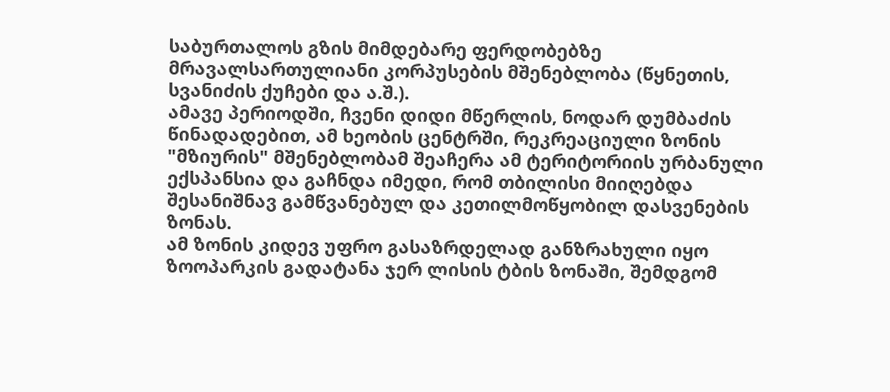საბურთალოს გზის მიმდებარე ფერდობებზე მრავალსართულიანი კორპუსების მშენებლობა (წყნეთის, სვანიძის ქუჩები და ა.შ.).
ამავე პერიოდში, ჩვენი დიდი მწერლის, ნოდარ დუმბაძის წინადადებით, ამ ხეობის ცენტრში, რეკრეაციული ზონის "მზიურის" მშენებლობამ შეაჩერა ამ ტერიტორიის ურბანული ექსპანსია და გაჩნდა იმედი, რომ თბილისი მიიღებდა შესანიშნავ გამწვანებულ და კეთილმოწყობილ დასვენების ზონას.
ამ ზონის კიდევ უფრო გასაზრდელად განზრახული იყო ზოოპარკის გადატანა ჯერ ლისის ტბის ზონაში, შემდგომ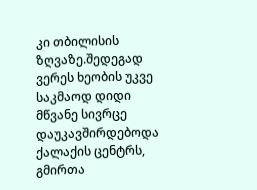კი თბილისის ზღვაზე.შედეგად ვერეს ხეობის უკვე საკმაოდ დიდი მწვანე სივრცე დაუკავშირდებოდა ქალაქის ცენტრს, გმირთა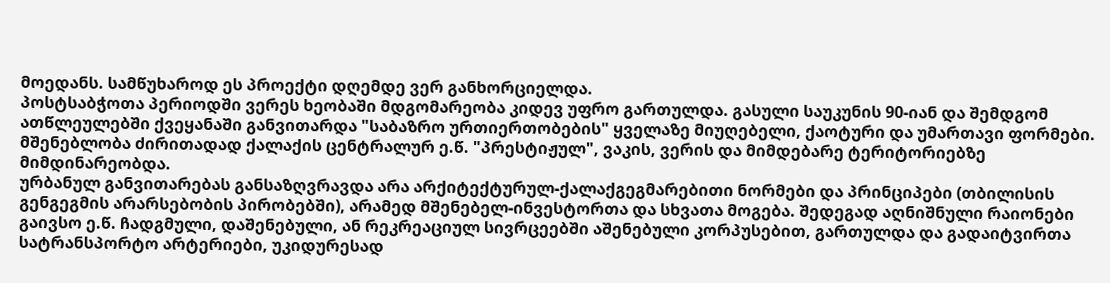მოედანს. სამწუხაროდ ეს პროექტი დღემდე ვერ განხორციელდა.
პოსტსაბჭოთა პერიოდში ვერეს ხეობაში მდგომარეობა კიდევ უფრო გართულდა. გასული საუკუნის 90-იან და შემდგომ ათწლეულებში ქვეყანაში განვითარდა "საბაზრო ურთიერთობების" ყველაზე მიუღებელი, ქაოტური და უმართავი ფორმები. მშენებლობა ძირითადად ქალაქის ცენტრალურ ე.წ. "პრესტიჟულ", ვაკის, ვერის და მიმდებარე ტერიტორიებზე მიმდინარეობდა.
ურბანულ განვითარებას განსაზღვრავდა არა არქიტექტურულ-ქალაქგეგმარებითი ნორმები და პრინციპები (თბილისის გენგეგმის არარსებობის პირობებში), არამედ მშენებელ-ინვესტორთა და სხვათა მოგება. შედეგად აღნიშნული რაიონები გაივსო ე.წ. ჩადგმული, დაშენებული, ან რეკრეაციულ სივრცეებში აშენებული კორპუსებით, გართულდა და გადაიტვირთა სატრანსპორტო არტერიები, უკიდურესად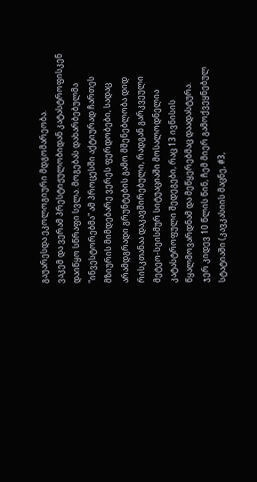გაუარესდა ეკოლოგიური მდგომარეობა.
ვაკემ და ვერამ პრესტიჟულობიდან კატასტროფისკენ დაიწყო სწრაფი სვლა. მოგებას დახარბებულმა "ინვესტორებმა" ამ პროცესში აქტიურად ჩართეს მზიურის მიმდებარე ვერეს ფერდობები, სადაც არამდგრადი გრუნტების გამო მშენებლობა დიდ რისკთანაა დაკავშირებული, რადგან გარკვეული მეტეო-სეისმურ სიტუაციაში მოსალოდნელია კატასტროფული შედეგები, რაც 13 ივნისის წყალმოვარდნამ და მეწყერებმაც დაადასტურა.
ჯერ კიდევ 10 წლის წინ, ჩემ მიერ გამოქვეყნებულ სტატიაში (კავკასიის მაცნე, #3,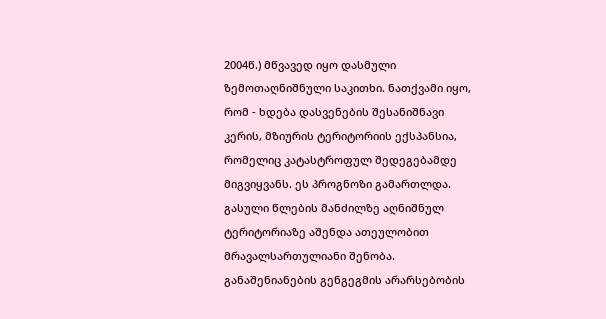2004წ.) მწვავედ იყო დასმული ზემოთაღნიშნული საკითხი. ნათქვამი იყო, რომ - ხდება დასვენების შესანიშნავი კერის, მზიურის ტერიტორიის ექსპანსია, რომელიც კატასტროფულ შედეგებამდე მიგვიყვანს. ეს პროგნოზი გამართლდა.
გასული წლების მანძილზე აღნიშნულ ტერიტორიაზე აშენდა ათეულობით მრავალსართულიანი შენობა. განაშენიანების გენგეგმის არარსებობის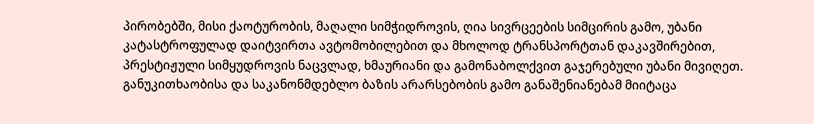პირობებში, მისი ქაოტურობის, მაღალი სიმჭიდროვის, ღია სივრცეების სიმცირის გამო, უბანი კატასტროფულად დაიტვირთა ავტომობილებით და მხოლოდ ტრანსპორტთან დაკავშირებით, პრესტიჟული სიმყუდროვის ნაცვლად, ხმაურიანი და გამონაბოლქვით გაჯერებული უბანი მივიღეთ.
განუკითხაობისა და საკანონმდებლო ბაზის არარსებობის გამო განაშენიანებამ მიიტაცა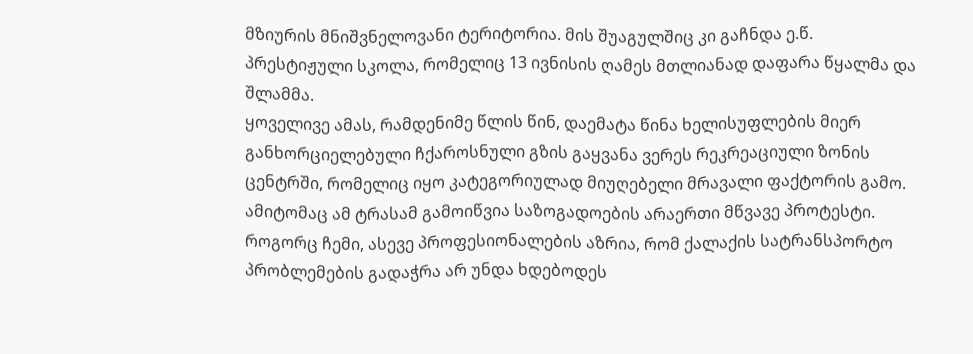მზიურის მნიშვნელოვანი ტერიტორია. მის შუაგულშიც კი გაჩნდა ე.წ. პრესტიჟული სკოლა, რომელიც 13 ივნისის ღამეს მთლიანად დაფარა წყალმა და შლამმა.
ყოველივე ამას, რამდენიმე წლის წინ, დაემატა წინა ხელისუფლების მიერ განხორციელებული ჩქაროსნული გზის გაყვანა ვერეს რეკრეაციული ზონის ცენტრში, რომელიც იყო კატეგორიულად მიუღებელი მრავალი ფაქტორის გამო. ამიტომაც ამ ტრასამ გამოიწვია საზოგადოების არაერთი მწვავე პროტესტი.
როგორც ჩემი, ასევე პროფესიონალების აზრია, რომ ქალაქის სატრანსპორტო პრობლემების გადაჭრა არ უნდა ხდებოდეს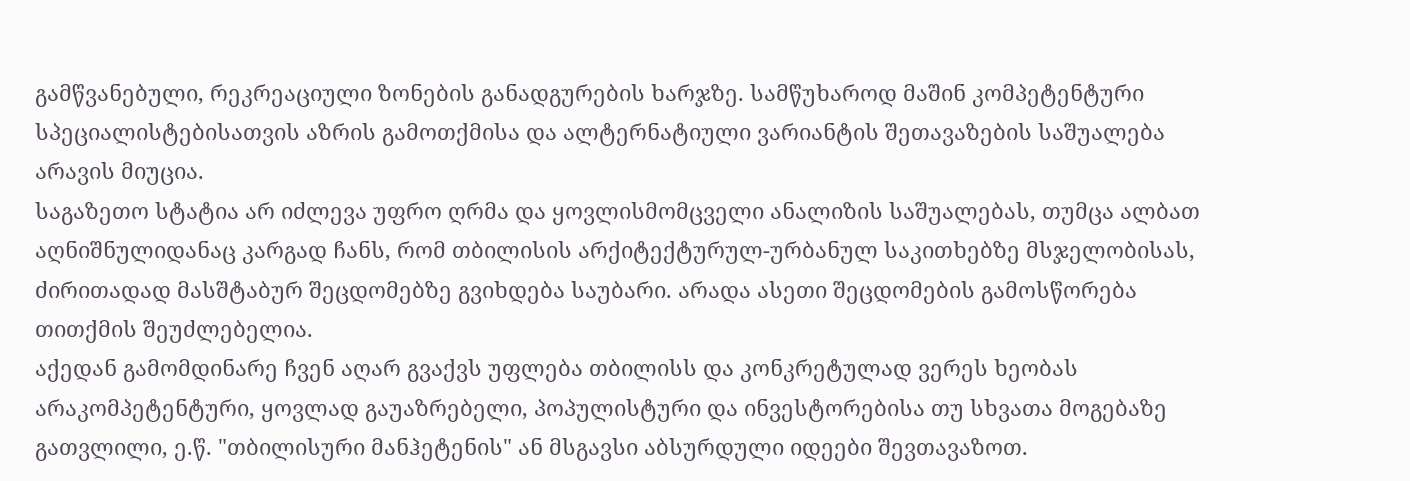გამწვანებული, რეკრეაციული ზონების განადგურების ხარჯზე. სამწუხაროდ მაშინ კომპეტენტური სპეციალისტებისათვის აზრის გამოთქმისა და ალტერნატიული ვარიანტის შეთავაზების საშუალება არავის მიუცია.
საგაზეთო სტატია არ იძლევა უფრო ღრმა და ყოვლისმომცველი ანალიზის საშუალებას, თუმცა ალბათ აღნიშნულიდანაც კარგად ჩანს, რომ თბილისის არქიტექტურულ-ურბანულ საკითხებზე მსჯელობისას, ძირითადად მასშტაბურ შეცდომებზე გვიხდება საუბარი. არადა ასეთი შეცდომების გამოსწორება თითქმის შეუძლებელია.
აქედან გამომდინარე ჩვენ აღარ გვაქვს უფლება თბილისს და კონკრეტულად ვერეს ხეობას არაკომპეტენტური, ყოვლად გაუაზრებელი, პოპულისტური და ინვესტორებისა თუ სხვათა მოგებაზე გათვლილი, ე.წ. "თბილისური მანჰეტენის" ან მსგავსი აბსურდული იდეები შევთავაზოთ.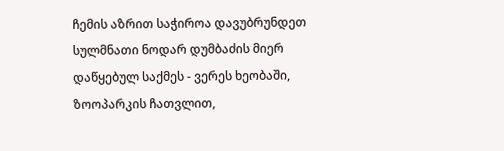ჩემის აზრით საჭიროა დავუბრუნდეთ სულმნათი ნოდარ დუმბაძის მიერ დაწყებულ საქმეს - ვერეს ხეობაში, ზოოპარკის ჩათვლით,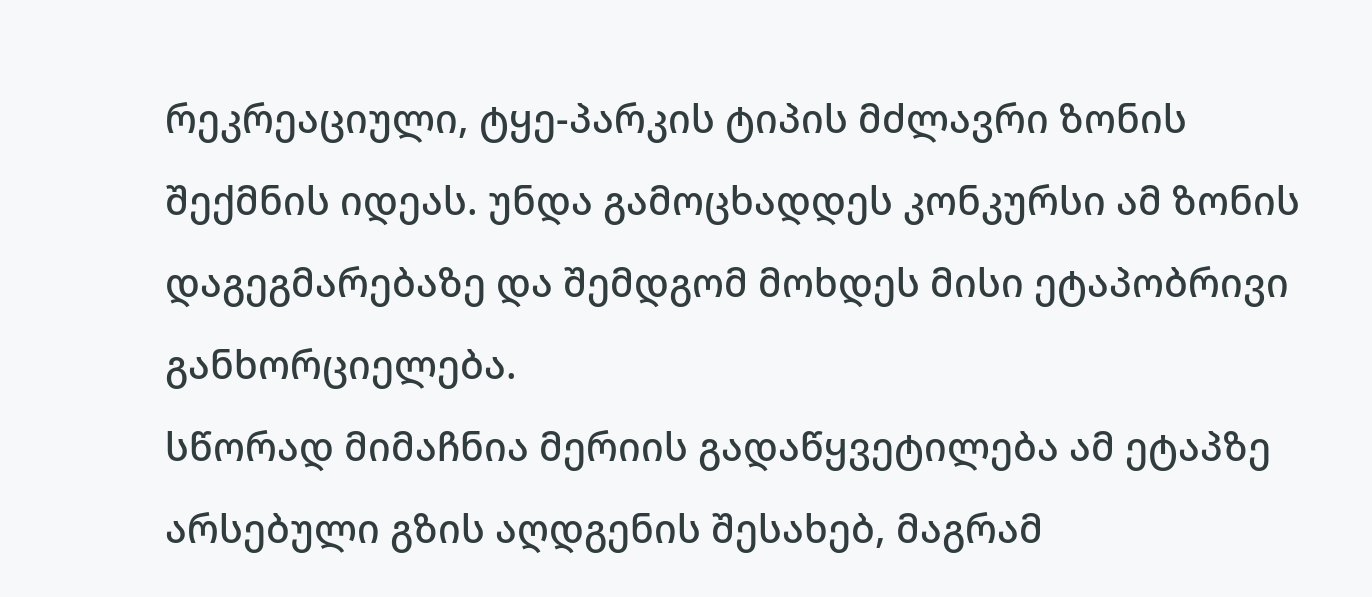რეკრეაციული, ტყე-პარკის ტიპის მძლავრი ზონის შექმნის იდეას. უნდა გამოცხადდეს კონკურსი ამ ზონის დაგეგმარებაზე და შემდგომ მოხდეს მისი ეტაპობრივი განხორციელება.
სწორად მიმაჩნია მერიის გადაწყვეტილება ამ ეტაპზე არსებული გზის აღდგენის შესახებ, მაგრამ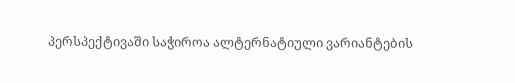პერსპექტივაში საჭიროა ალტერნატიული ვარიანტების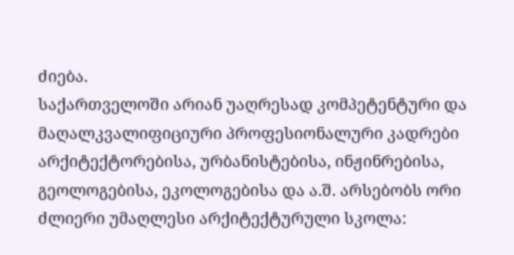ძიება.
საქართველოში არიან უაღრესად კომპეტენტური და მაღალკვალიფიციური პროფესიონალური კადრები არქიტექტორებისა, ურბანისტებისა, ინჟინრებისა, გეოლოგებისა, ეკოლოგებისა და ა.შ. არსებობს ორი ძლიერი უმაღლესი არქიტექტურული სკოლა: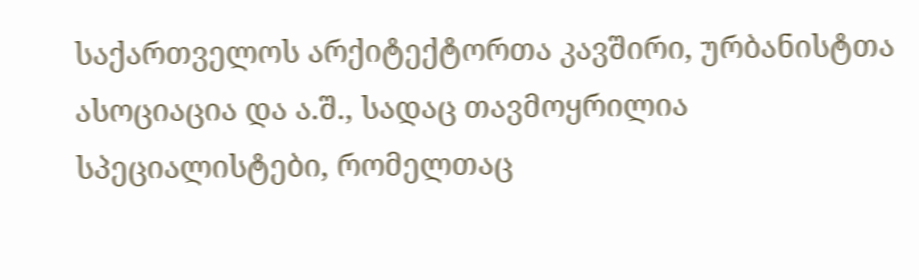საქართველოს არქიტექტორთა კავშირი, ურბანისტთა ასოციაცია და ა.შ., სადაც თავმოყრილია სპეციალისტები, რომელთაც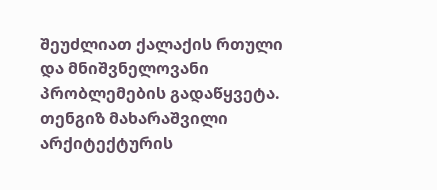შეუძლიათ ქალაქის რთული და მნიშვნელოვანი პრობლემების გადაწყვეტა.
თენგიზ მახარაშვილი
არქიტექტურის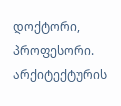დოქტორი, პროფესორი. არქიტექტურის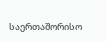საერთაშორისო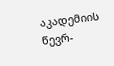აკადემიის წევრ-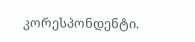კორესპონდენტი.